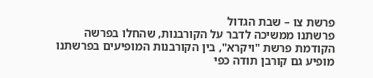פרשת צו – שבת הגדול
פרשתנו ממשיכה לדבר על הקורבנות, שהחלו בפרשה הקודמת פרשת "ויקרא", בין הקורבנות המופיעים בפרשתנו מופיע גם קורבן תודה כפי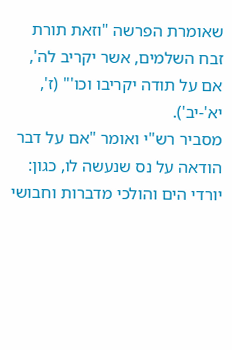שאומרת הפרשה "וזאת תורת זבח השלמים, אשר יקריב לה', אם על תודה יקריבו וכו'" (ז', יא'-יב').
מסביר רש"י ואומר "אם על דבר הודאה על נס שנעשה לו, כגון: יורדי הים והולכי מדברות וחבושי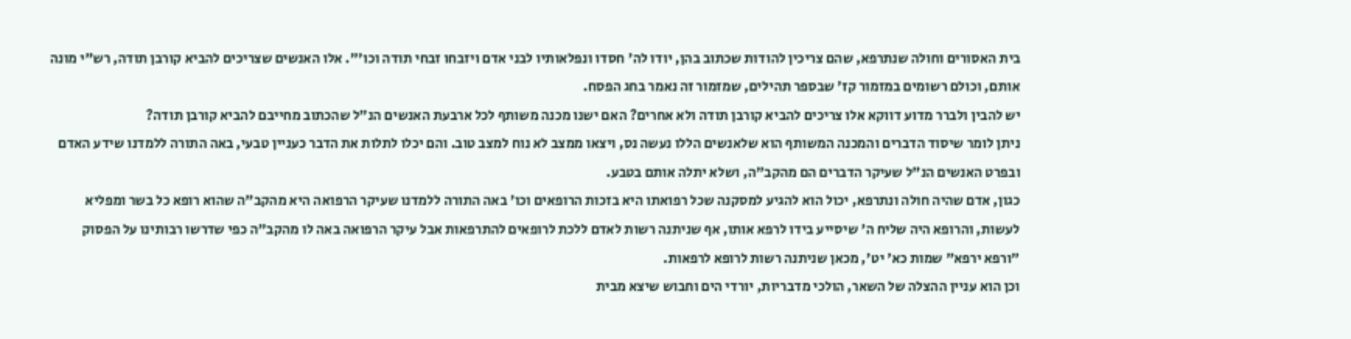בית האסורים וחולה שנתרפא, שהם צריכין להודות שכתוב בהן, יודו לה' חסדו ונפלאותיו לבני אדם ויזבחו זבחי תודה וכו'". אלו האנשים שצריכים להביא קורבן תודה, רש"י מונה אותם, וכולם רשומים במזמור קז' שבספר תהילים, שמזמור זה נאמר בחג הפסח.
יש להבין ולברר מדוע דווקא אלו צריכים להביא קורבן תודה ולא אחרים? האם ישנו מכנה משותף לכל ארבעת האנשים הנ"ל שהכתוב מחייבם להביא קורבן תודה?
ניתן לומר שיסוד הדברים והמכנה המשותף הוא שלאנשים הללו נעשה נס, ויצאו ממצב לא נוח למצב טוב. והם יכלו לתלות את הדבר כעניין טבעי, באה התורה ללמדנו שידע האדם ובפרט האנשים הנ"ל שעיקר הדברים הם מהקב"ה, ושלא יתלה אותם בטבע.
כגון, אדם שהיה חולה ונתרפא, יכול הוא להגיע למסקנה שכל רפואתו היא בזכות הרופאים וכו' באה התורה ללמדנו שעיקר הרפואה היא מהקב"ה שהוא רופא כל בשר ומפליא לעשות, והרופא היה שליח ה' שיסייע בידו לרפא אותו, אף שניתנה רשות לאדם ללכת לרופאים להתרפאות אבל עיקר הרפואה באה לו מהקב"ה כפי שדרשו רבותינו על הפסוק "ורפא ירפא" שמות כא' יט', מכאן שניתנה רשות לרופא לרפאות.
וכן הוא עניין ההצלה של השאר, הולכי מדבריות, יורדי הים וחבוש שיצא מבית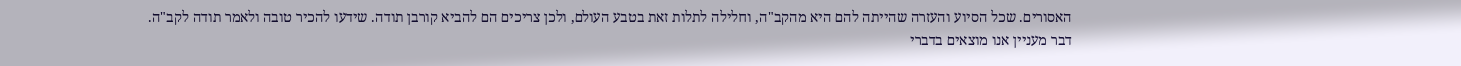האסורים. שכל הסיוע והעזרה שהייתה להם היא מהקב"ה, וחלילה לתלות זאת בטבע העולם, ולכן צריכים הם להביא קורבן תודה. שידעו להכיר טובה ולאמר תודה לקב"ה.
דבר מעניין אנו מוצאים בדברי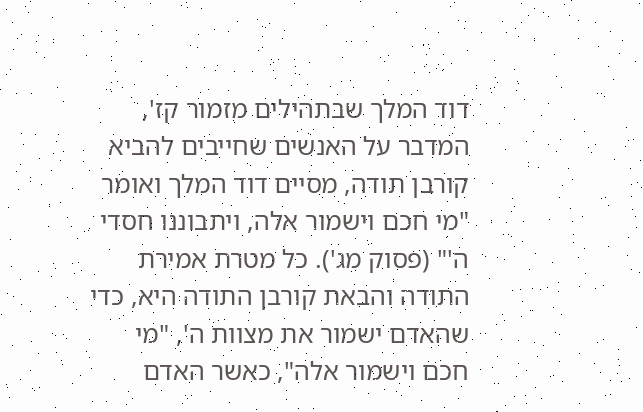דוד המלך שבתהילים מזמור קז', המדבר על האנשים שחייבים להביא קורבן תודה, מסיים דוד המלך ואומר "מי חכם וישמור אלה, ויתבוננו חסדי ה'" (פסוק מג'). כל מטרת אמירת התודה והבאת קורבן התודה היא, כדי שהאדם ישמור את מצוות ה', "מי חכם וישמור אלה", כאשר האדם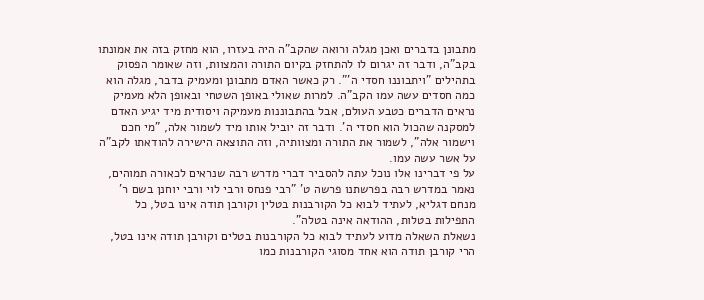מתבונן בדברים ואכן מגלה ורואה שהקב"ה היה בעזרו, הוא מחזק בזה את אמונתו בקב"ה, ודבר זה יגרום לו להתחזק בקיום התורה והמצוות, וזה שאומר הפסוק בתהילים "ויתבוננו חסדי ה'". רק כאשר האדם מתבונן ומעמיק בדבר, מגלה הוא כמה חסדים עשה עמו הקב"ה. למרות שאולי באופן השטחי ובאופן הלא מעמיק נראים הדברים כטבע העולם, אבל בהתבוננות מעמיקה ויסודית מיד יגיע האדם למסקנה שהכול הוא חסדי ה'. ודבר זה יוביל אותו מיד לשמור אלה, "מי חכם וישמור אלה", לשמור את התורה ומצוותיה, וזה התוצאה הישירה להודאתו לקב"ה על אשר עשה עמו.
על פי דברינו אלו נוכל עתה להסביר דברי מדרש רבה שנראים לכאורה תמוהים, נאמר במדרש רבה בפרשתנו פרשה ט' "רבי פנחס ורבי לוי ורבי יוחנן בשם ר' מנחם דגליא, לעתיד לבוא כל הקורבנות בטלין וקורבן תודה אינו בטל, כל התפילות בטלות, ההודאה אינה בטלה".
נשאלת השאלה מדוע לעתיד לבוא כל הקורבנות בטלים וקורבן תודה אינו בטל, הרי קורבן תודה הוא אחד מסוגי הקורבנות כמו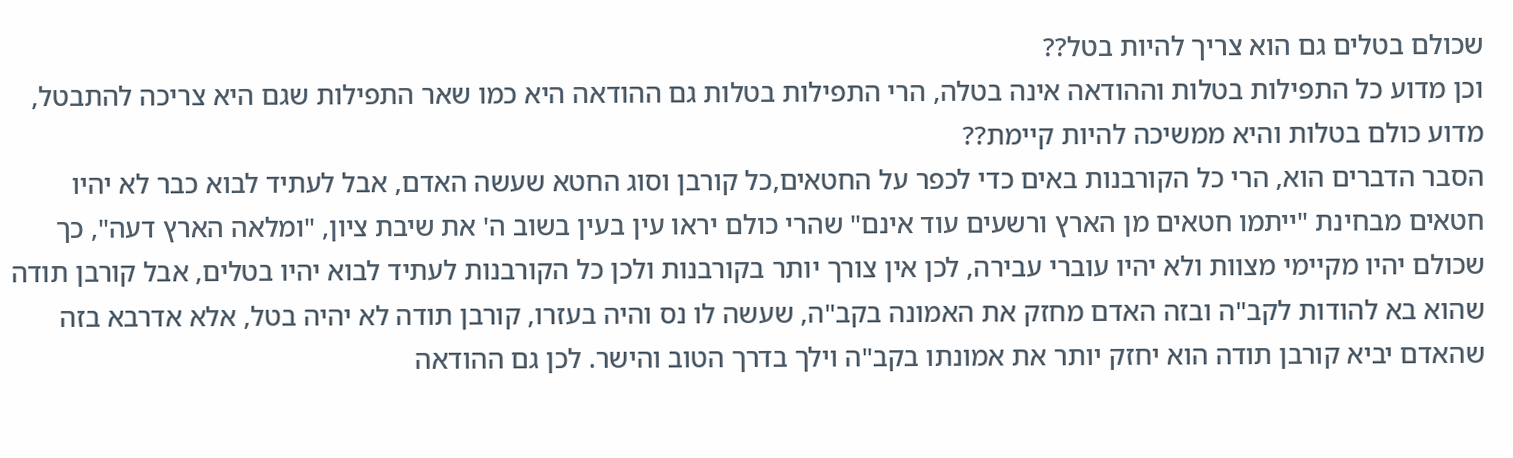שכולם בטלים גם הוא צריך להיות בטל??
וכן מדוע כל התפילות בטלות וההודאה אינה בטלה, הרי התפילות בטלות גם ההודאה היא כמו שאר התפילות שגם היא צריכה להתבטל, מדוע כולם בטלות והיא ממשיכה להיות קיימת??
הסבר הדברים הוא, הרי כל הקורבנות באים כדי לכפר על החטאים,כל קורבן וסוג החטא שעשה האדם, אבל לעתיד לבוא כבר לא יהיו חטאים מבחינת "ייתמו חטאים מן הארץ ורשעים עוד אינם" שהרי כולם יראו עין בעין בשוב ה' את שיבת ציון, "ומלאה הארץ דעה", כך שכולם יהיו מקיימי מצוות ולא יהיו עוברי עבירה, לכן אין צורך יותר בקורבנות ולכן כל הקורבנות לעתיד לבוא יהיו בטלים, אבל קורבן תודה שהוא בא להודות לקב"ה ובזה האדם מחזק את האמונה בקב"ה, שעשה לו נס והיה בעזרו, קורבן תודה לא יהיה בטל, אלא אדרבא בזה שהאדם יביא קורבן תודה הוא יחזק יותר את אמונתו בקב"ה וילך בדרך הטוב והישר. לכן גם ההודאה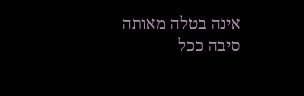אינה בטלה מאותה סיבה ככל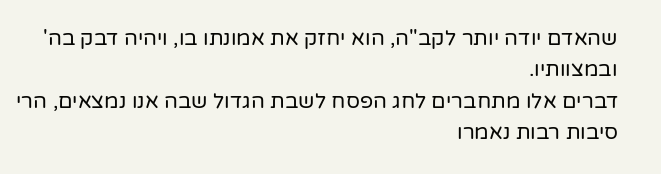שהאדם יודה יותר לקב"ה, הוא יחזק את אמונתו בו, ויהיה דבק בה' ובמצוותיו.
דברים אלו מתחברים לחג הפסח לשבת הגדול שבה אנו נמצאים, הרי סיבות רבות נאמרו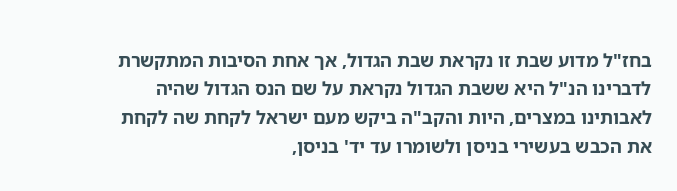בחז"ל מדוע שבת זו נקראת שבת הגדול, אך אחת הסיבות המתקשרת לדברינו הנ"ל היא ששבת הגדול נקראת על שם הנס הגדול שהיה לאבותינו במצרים, היות והקב"ה ביקש מעם ישראל לקחת שה לקחת את הכבש בעשירי בניסן ולשומרו עד יד' בניסן,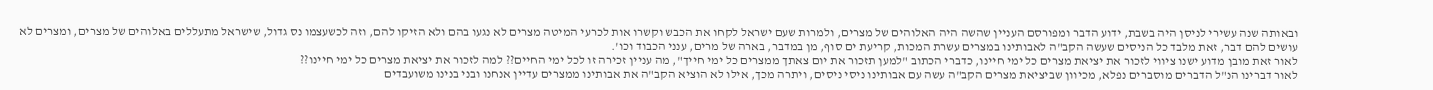ובאותה שנה עשירי לניסן היה בשבת, ידוע הדבר ומפורסם העניין שהשה היה האלוהים של מצרים, ולמרות שעם ישראל לקחו את הכבש וקשרו אות לכרעי המיטה מצרים לא נגעו בהם ולא הזיקו להם, וזה לכשעצמו נס גדול, שישראל מתעללים באלוהים של מצרים, ומצרים לא עושים להם דבר, זאת מלבד כל הניסים שעשה הקב"ה לאבותינו במצרים עשרת המכות, קריעת ים סוף, מן במדבר, בארה של מרים, ענני הכבוד וכו'.
לאור זאת מובן מדוע ישנו ציווי לזכור את יציאת מצרים כל ימי חיינו, כדברי הכתוב "למען תזכור את יום צאתך ממצרים כל ימי חייך", מה עניין זכירה זו לכל ימי החיים?? למה לזכור את יציאת מצרים כל ימי חיינו??
לאור דברינו הנ"ל הדברים מוסברים נפלא, מכיוון שביציאת מצרים הקב"ה עשה עם אבותינו ניסי ניסים, ויתרה מכך, אילו לא הוציא הקב"ה את אבותינו ממצרים עדיין אנחנו ובני בנינו משועבדים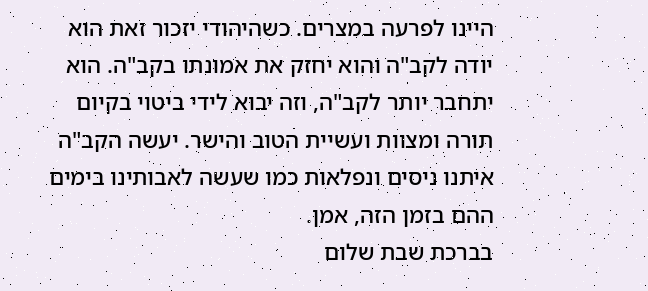היינו לפרעה במצרים. כשהיהודי יזכור זאת הוא יודה לקב"ה והוא יחזק את אמונתו בקב"ה. הוא יתחבר יותר לקב"ה, וזה יבוא לידי ביטוי בקיום תורה ומצוות ועשיית הטוב והישר. יעשה הקב"ה איתנו ניסים ונפלאות כמו שעשה לאבותינו בימים ההם בזמן הזה, אמן.
בברכת שבת שלום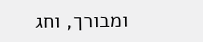ומבורך, וחג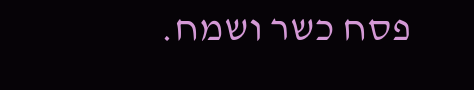פסח כשר ושמח.